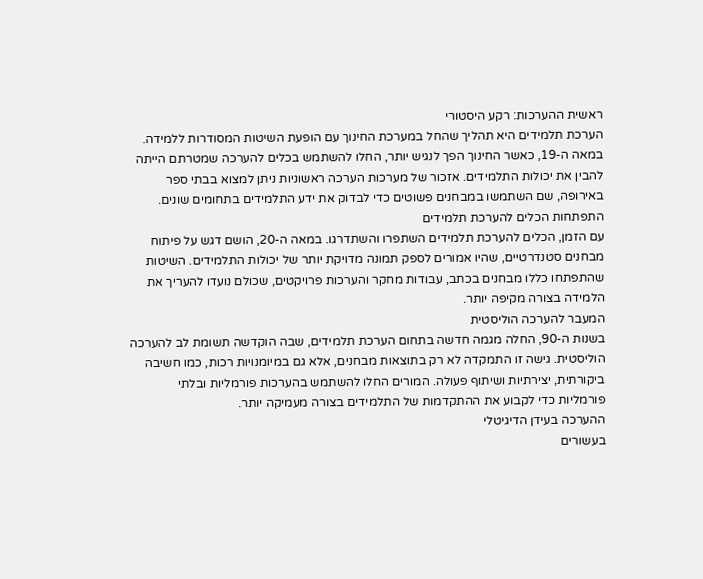ראשית ההערכות: רקע היסטורי
הערכת תלמידים היא תהליך שהחל במערכת החינוך עם הופעת השיטות המסודרות ללמידה. במאה ה-19, כאשר החינוך הפך לנגיש יותר, החלו להשתמש בכלים להערכה שמטרתם הייתה להבין את יכולות התלמידים. אזכור של מערכות הערכה ראשוניות ניתן למצוא בבתי ספר באירופה, שם השתמשו במבחנים פשוטים כדי לבדוק את ידע התלמידים בתחומים שונים.
התפתחות הכלים להערכת תלמידים
עם הזמן, הכלים להערכת תלמידים השתפרו והשתדרגו. במאה ה-20, הושם דגש על פיתוח מבחנים סטנדרטיים, שהיו אמורים לספק תמונה מדויקת יותר של יכולות התלמידים. השיטות שהתפתחו כללו מבחנים בכתב, עבודות מחקר והערכות פרויקטים, שכולם נועדו להעריך את הלמידה בצורה מקיפה יותר.
המעבר להערכה הוליסטית
בשנות ה-90, החלה מגמה חדשה בתחום הערכת תלמידים, שבה הוקדשה תשומת לב להערכה הוליסטית. גישה זו התמקדה לא רק בתוצאות מבחנים, אלא גם במיומנויות רכות, כמו חשיבה ביקורתית, יצירתיות ושיתוף פעולה. המורים החלו להשתמש בהערכות פורמליות ובלתי פורמליות כדי לקבוע את ההתקדמות של התלמידים בצורה מעמיקה יותר.
ההערכה בעידן הדיגיטלי
בעשורים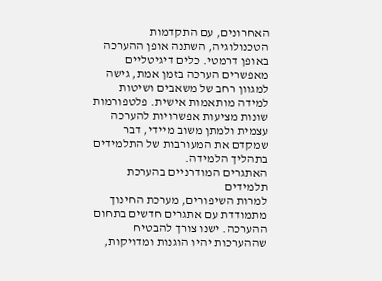האחרונים, עם התקדמות הטכנולוגיה, השתנה אופן ההערכה באופן דרמטי. כלים דיגיטליים מאפשרים הערכה בזמן אמת, גישה למגוון רחב של משאבים ושיטות למידה מותאמות אישית. פלטפורמות שונות מציעות אפשרויות להערכה עצמית ולמתן משוב מיידי, דבר שמקדם את המעורבות של התלמידים בתהליך הלמידה.
האתגרים המודרניים בהערכת תלמידים
למרות השיפורים, מערכת החינוך מתמודדת עם אתגרים חדשים בתחום ההערכה. ישנו צורך להבטיח שההערכות יהיו הוגנות ומדויקות,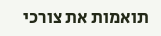תואמות את צורכי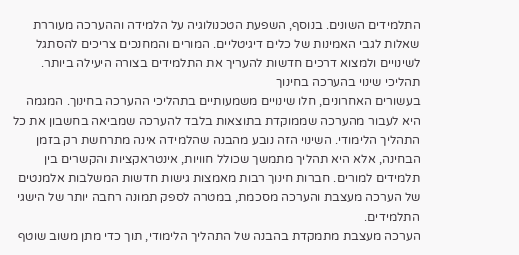התלמידים השונים. בנוסף, השפעת הטכנולוגיה על הלמידה וההערכה מעוררת שאלות לגבי האמינות של כלים דיגיטליים. המורים והמחנכים צריכים להסתגל לשינויים ולמצוא דרכים חדשות להעריך את התלמידים בצורה היעילה ביותר.
תהליכי שינוי בהערכה בחינוך
בעשורים האחרונים, חלו שינויים משמעותיים בתהליכי ההערכה בחינוך. המגמה היא לעבור מהערכה שממוקדת בתוצאות בלבד להערכה שמביאה בחשבון את כל התהליך הלימודי. השינוי הזה נובע מהבנה שהלמידה אינה מתרחשת רק בזמן הבחינה, אלא היא תהליך מתמשך שכולל חוויות, אינטראקציות והקשרים בין תלמידים למורים. חברות חינוך רבות מאמצות גישות חדשות המשלבות אלמנטים של הערכה מעצבת והערכה מסכמת, במטרה לספק תמונה רחבה יותר של הישגי התלמידים.
הערכה מעצבת מתמקדת בהבנה של התהליך הלימודי, תוך כדי מתן משוב שוטף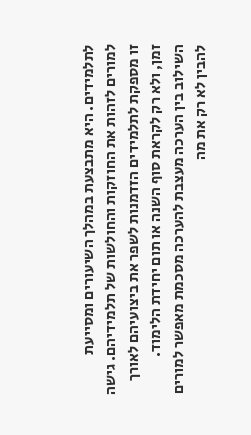לתלמידים. היא מתבצעת במהלך השיעורים ומסייעת למורים לזהות את החוזקות והחולשות של תלמידיהם. גישה זו מספקת לתלמידים הזדמנות לשפר את ביצועיהם לאורך זמן, ולא רק לקראת סוף השנה או תום יחידת הלימוד. השילוב בין הערכה מעצבת להערכה מסכמת מאפשר למורים להבין לא רק את מה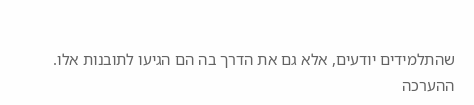שהתלמידים יודעים, אלא גם את הדרך בה הם הגיעו לתובנות אלו.
ההערכה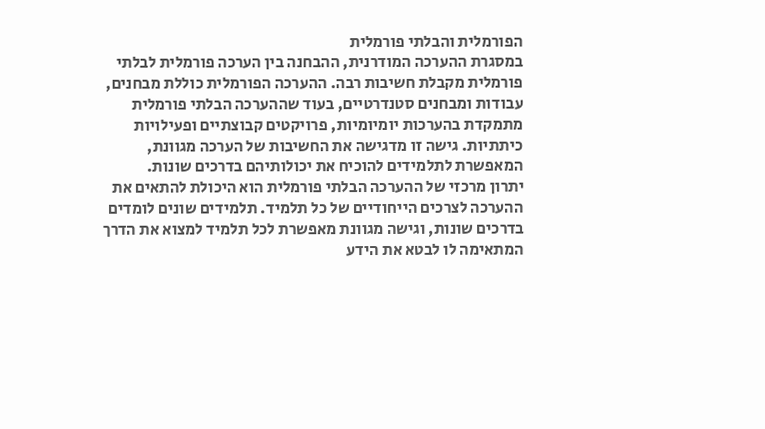הפורמלית והבלתי פורמלית
במסגרת ההערכה המודרנית, ההבחנה בין הערכה פורמלית לבלתי פורמלית מקבלת חשיבות רבה. ההערכה הפורמלית כוללת מבחנים, עבודות ומבחנים סטנדרטיים, בעוד שההערכה הבלתי פורמלית מתמקדת בהערכות יומיומיות, פרויקטים קבוצתיים ופעילויות כיתתיות. גישה זו מדגישה את החשיבות של הערכה מגוונת, המאפשרת לתלמידים להוכיח את יכולותיהם בדרכים שונות.
יתרון מרכזי של ההערכה הבלתי פורמלית הוא היכולת להתאים את ההערכה לצרכים הייחודיים של כל תלמיד. תלמידים שונים לומדים בדרכים שונות, וגישה מגוונת מאפשרת לכל תלמיד למצוא את הדרך המתאימה לו לבטא את הידע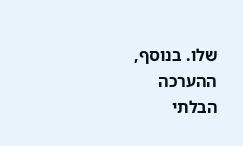שלו. בנוסף, ההערכה הבלתי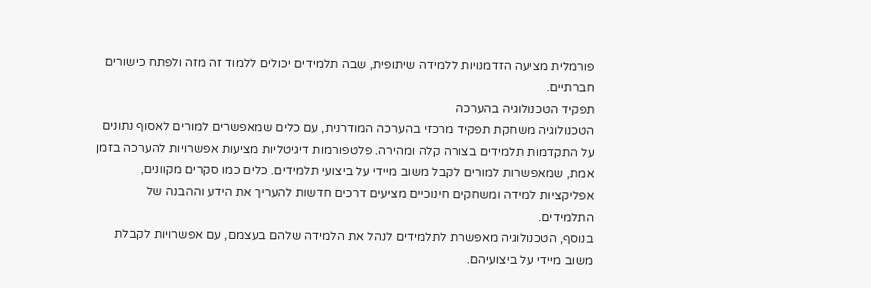פורמלית מציעה הזדמנויות ללמידה שיתופית, שבה תלמידים יכולים ללמוד זה מזה ולפתח כישורים חברתיים.
תפקיד הטכנולוגיה בהערכה
הטכנולוגיה משחקת תפקיד מרכזי בהערכה המודרנית, עם כלים שמאפשרים למורים לאסוף נתונים על התקדמות תלמידים בצורה קלה ומהירה. פלטפורמות דיגיטליות מציעות אפשרויות להערכה בזמן אמת, שמאפשרות למורים לקבל משוב מיידי על ביצועי תלמידים. כלים כמו סקרים מקוונים, אפליקציות למידה ומשחקים חינוכיים מציעים דרכים חדשות להעריך את הידע וההבנה של התלמידים.
בנוסף, הטכנולוגיה מאפשרת לתלמידים לנהל את הלמידה שלהם בעצמם, עם אפשרויות לקבלת משוב מיידי על ביצועיהם.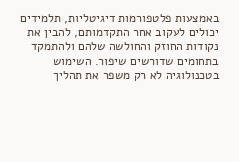באמצעות פלטפורמות דיגיטליות, תלמידים יכולים לעקוב אחר התקדמותם, להבין את נקודות החוזק והחולשה שלהם ולהתמקד בתחומים שדורשים שיפור. השימוש בטכנולוגיה לא רק משפר את תהליך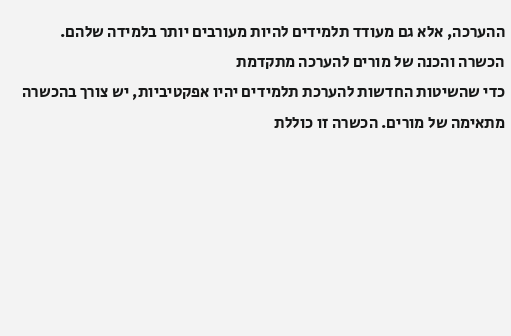ההערכה, אלא גם מעודד תלמידים להיות מעורבים יותר בלמידה שלהם.
הכשרה והכנה של מורים להערכה מתקדמת
כדי שהשיטות החדשות להערכת תלמידים יהיו אפקטיביות, יש צורך בהכשרה מתאימה של מורים. הכשרה זו כוללת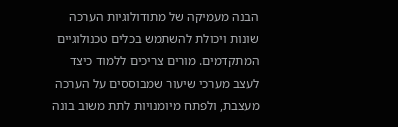הבנה מעמיקה של מתודולוגיות הערכה שונות ויכולת להשתמש בכלים טכנולוגיים המתקדמים. מורים צריכים ללמוד כיצד לעצב מערכי שיעור שמבוססים על הערכה מעצבת, ולפתח מיומנויות לתת משוב בונה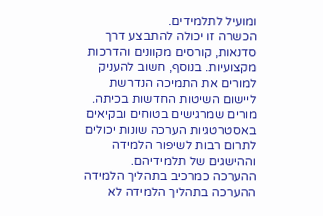ומועיל לתלמידים.
הכשרה זו יכולה להתבצע דרך סדנאות, קורסים מקוונים והדרכות מקצועיות. בנוסף, חשוב להעניק למורים את התמיכה הנדרשת ליישום השיטות החדשות בכיתה. מורים שמרגישים בטוחים ובקיאים באסטרטגיות הערכה שונות יכולים לתרום רבות לשיפור הלמידה וההישגים של תלמידיהם.
ההערכה כמרכיב בתהליך הלמידה
ההערכה בתהליך הלמידה לא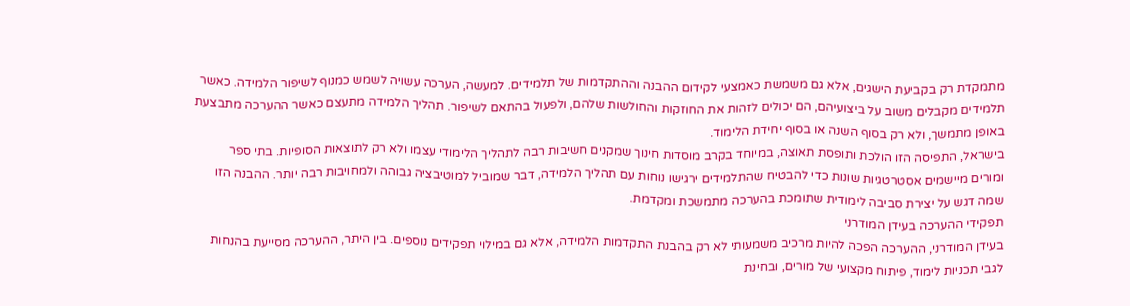מתמקדת רק בקביעת הישגים, אלא גם משמשת כאמצעי לקידום ההבנה וההתקדמות של תלמידים. למעשה, הערכה עשויה לשמש כמנוף לשיפור הלמידה. כאשר תלמידים מקבלים משוב על ביצועיהם, הם יכולים לזהות את החוזקות והחולשות שלהם, ולפעול בהתאם לשיפור. תהליך הלמידה מתעצם כאשר ההערכה מתבצעת באופן מתמשך, ולא רק בסוף השנה או בסוף יחידת הלימוד.
בישראל, התפיסה הזו הולכת ותופסת תאוצה, במיוחד בקרב מוסדות חינוך שמקנים חשיבות רבה לתהליך הלימודי עצמו ולא רק לתוצאות הסופיות. בתי ספר ומורים מיישמים אסטרטגיות שונות כדי להבטיח שהתלמידים ירגישו נוחות עם תהליך הלמידה, דבר שמוביל למוטיבציה גבוהה ולמחויבות רבה יותר. ההבנה הזו שמה דגש על יצירת סביבה לימודית שתומכת בהערכה מתמשכת ומקדמת.
תפקידי ההערכה בעידן המודרני
בעידן המודרני, ההערכה הפכה להיות מרכיב משמעותי לא רק בהבנת התקדמות הלמידה, אלא גם במילוי תפקידים נוספים. בין היתר, ההערכה מסייעת בהנחות לגבי תכניות לימוד, פיתוח מקצועי של מורים, ובחינת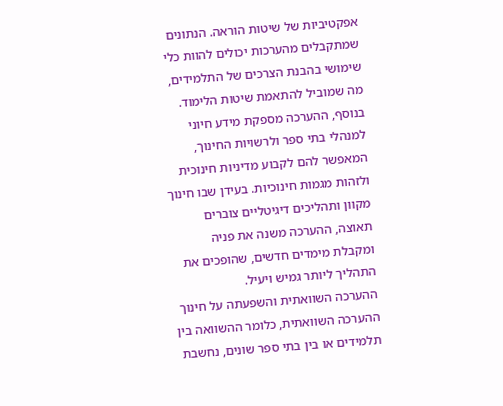אפקטיביות של שיטות הוראה. הנתונים שמתקבלים מהערכות יכולים להוות כלי שימושי בהבנת הצרכים של התלמידים, מה שמוביל להתאמת שיטות הלימוד.
בנוסף, ההערכה מספקת מידע חיוני למנהלי בתי ספר ולרשויות החינוך, המאפשר להם לקבוע מדיניות חינוכית ולזהות מגמות חינוכיות. בעידן שבו חינוך מקוון ותהליכים דיגיטליים צוברים תאוצה, ההערכה משנה את פניה ומקבלת מימדים חדשים, שהופכים את התהליך ליותר גמיש ויעיל.
ההערכה השוואתית והשפעתה על חינוך
ההערכה השוואתית, כלומר ההשוואה בין תלמידים או בין בתי ספר שונים, נחשבת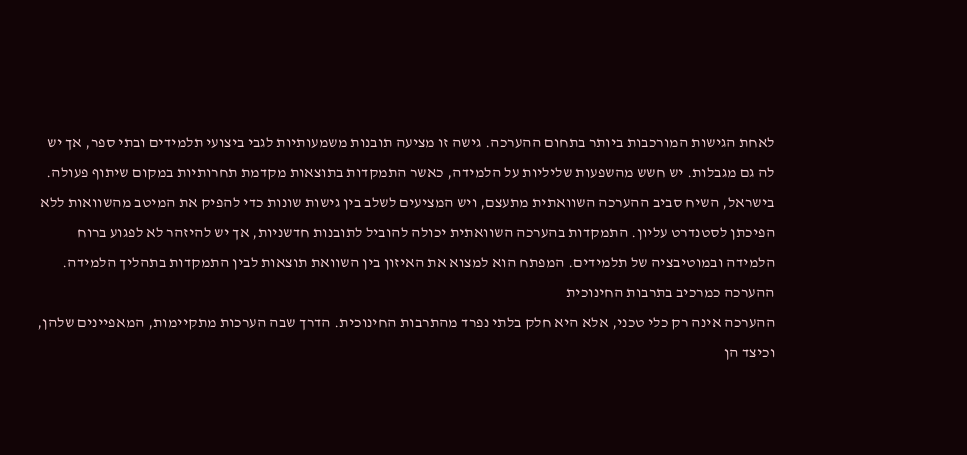לאחת הגישות המורכבות ביותר בתחום ההערכה. גישה זו מציעה תובנות משמעותיות לגבי ביצועי תלמידים ובתי ספר, אך יש לה גם מגבלות. יש חשש מהשפעות שליליות על הלמידה, כאשר התמקדות בתוצאות מקדמת תחרותיות במקום שיתוף פעולה.
בישראל, השיח סביב ההערכה השוואתית מתעצם, ויש המציעים לשלב בין גישות שונות כדי להפיק את המיטב מהשוואות ללא הפיכתן לסטנדרט עליון. התמקדות בהערכה השוואתית יכולה להוביל לתובנות חדשניות, אך יש להיזהר לא לפגוע ברוח הלמידה ובמוטיבציה של תלמידים. המפתח הוא למצוא את האיזון בין השוואת תוצאות לבין התמקדות בתהליך הלמידה.
ההערכה כמרכיב בתרבות החינוכית
ההערכה אינה רק כלי טכני, אלא היא חלק בלתי נפרד מהתרבות החינוכית. הדרך שבה הערכות מתקיימות, המאפיינים שלהן, וכיצד הן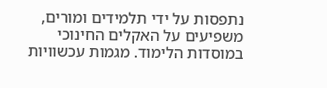נתפסות על ידי תלמידים ומורים, משפיעים על האקלים החינוכי במוסדות הלימוד. מגמות עכשוויות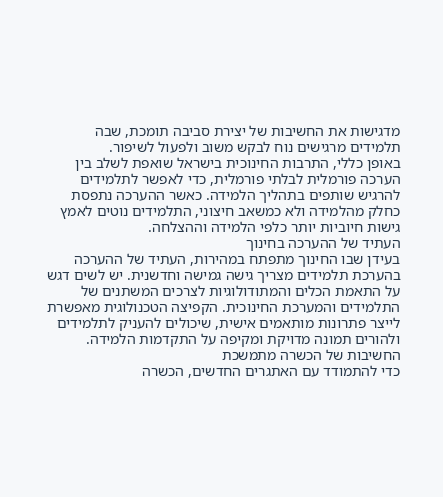מדגישות את החשיבות של יצירת סביבה תומכת, שבה תלמידים מרגישים נוח לבקש משוב ולפעול לשיפור.
באופן כללי, התרבות החינוכית בישראל שואפת לשלב בין הערכה פורמלית לבלתי פורמלית, כדי לאפשר לתלמידים להרגיש שותפים בתהליך הלמידה. כאשר ההערכה נתפסת כחלק מהלמידה ולא כמשאב חיצוני, התלמידים נוטים לאמץ גישות חיוביות יותר כלפי הלמידה וההצלחה.
העתיד של ההערכה בחינוך
בעידן שבו החינוך מתפתח במהירות, העתיד של ההערכה בהערכת תלמידים מצריך גישה גמישה וחדשנית. יש לשים דגש על התאמת הכלים והמתודולוגיות לצרכים המשתנים של התלמידים והמערכת החינוכית. הקפיצה הטכנולוגית מאפשרת לייצר פתרונות מותאמים אישית, שיכולים להעניק לתלמידים ולהורים תמונה מדויקת ומקיפה על התקדמות הלמידה.
החשיבות של הכשרה מתמשכת
כדי להתמודד עם האתגרים החדשים, הכשרה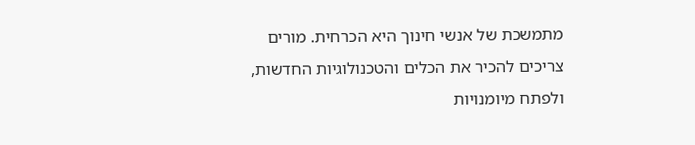מתמשכת של אנשי חינוך היא הכרחית. מורים צריכים להכיר את הכלים והטכנולוגיות החדשות, ולפתח מיומנויות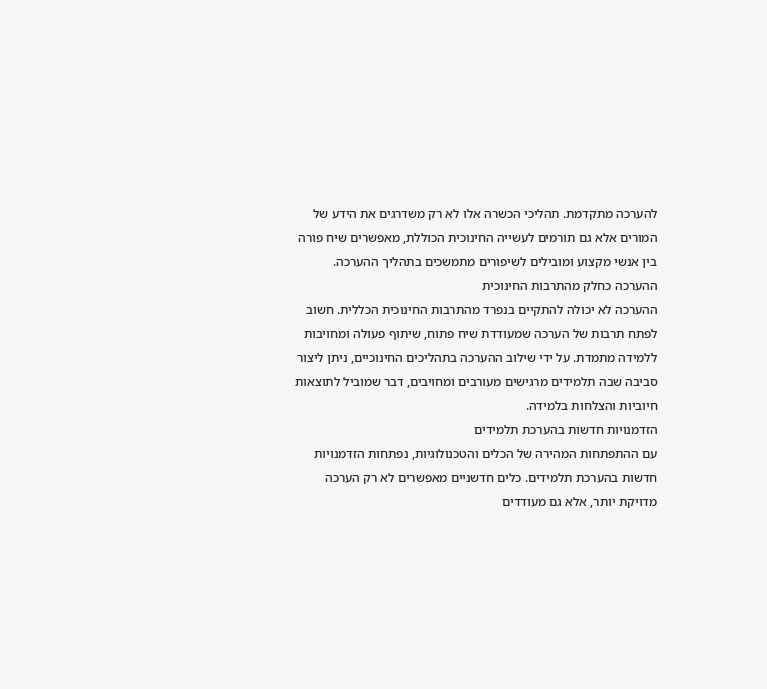להערכה מתקדמת. תהליכי הכשרה אלו לא רק משדרגים את הידע של המורים אלא גם תורמים לעשייה החינוכית הכוללת, מאפשרים שיח פורה בין אנשי מקצוע ומובילים לשיפורים מתמשכים בתהליך ההערכה.
ההערכה כחלק מהתרבות החינוכית
ההערכה לא יכולה להתקיים בנפרד מהתרבות החינוכית הכללית. חשוב לפתח תרבות של הערכה שמעודדת שיח פתוח, שיתוף פעולה ומחויבות ללמידה מתמדת. על ידי שילוב ההערכה בתהליכים החינוכיים, ניתן ליצור סביבה שבה תלמידים מרגישים מעורבים ומחויבים, דבר שמוביל לתוצאות חיוביות והצלחות בלמידה.
הזדמנויות חדשות בהערכת תלמידים
עם ההתפתחות המהירה של הכלים והטכנולוגיות, נפתחות הזדמנויות חדשות בהערכת תלמידים. כלים חדשניים מאפשרים לא רק הערכה מדויקת יותר, אלא גם מעודדים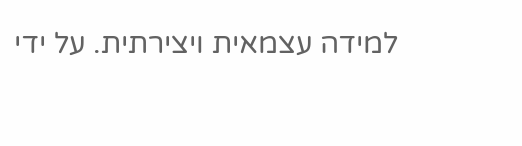למידה עצמאית ויצירתית. על ידי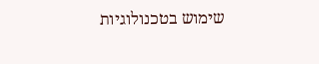שימוש בטכנולוגיות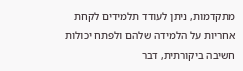מתקדמות, ניתן לעודד תלמידים לקחת אחריות על הלמידה שלהם ולפתח יכולות חשיבה ביקורתית, דבר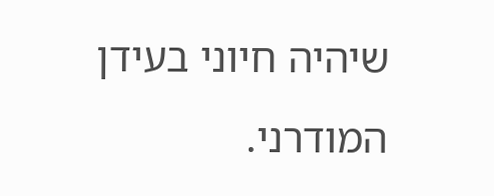שיהיה חיוני בעידן המודרני.